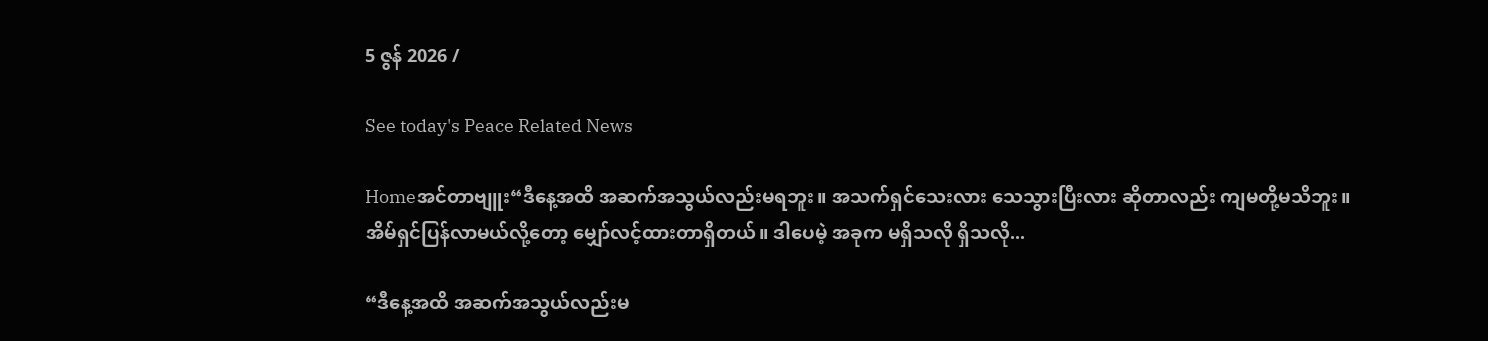5 ဇွန် 2026 /

See today's Peace Related News

Homeအင်တာဗျူး“ဒီနေ့အထိ အဆက်အသွယ်လည်းမရဘူး။ အသက်ရှင်သေးလား သေသွားပြီးလား ဆိုတာလည်း ကျမတို့မသိဘူး။ အိမ်ရှင်ပြန်လာမယ်လို့တော့ မျှော်လင့်ထားတာရှိတယ်။ ဒါပေမဲ့ အခုက မရှိသလို ရှိသလို...

“ဒီနေ့အထိ အဆက်အသွယ်လည်းမ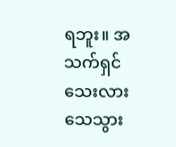ရဘူး။ အသက်ရှင်သေးလား သေသွား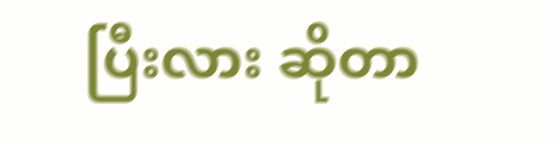ပြီးလား ဆိုတာ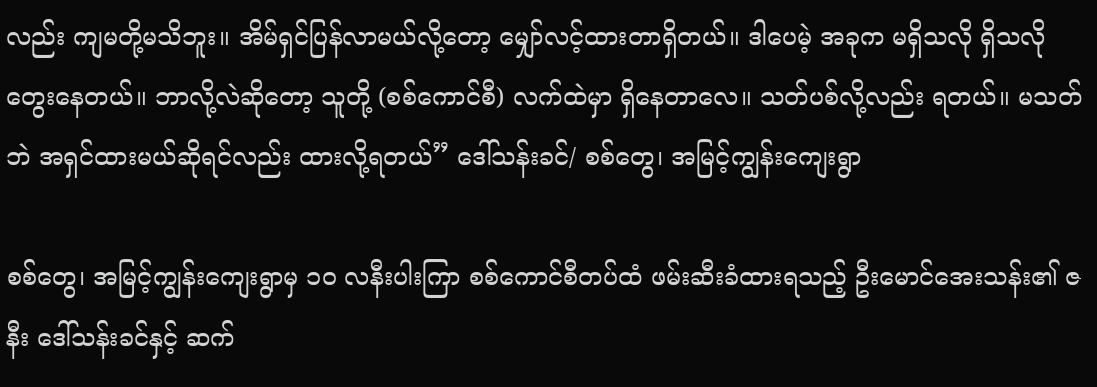လည်း ကျမတို့မသိဘူး။ အိမ်ရှင်ပြန်လာမယ်လို့တော့ မျှော်လင့်ထားတာရှိတယ်။ ဒါပေမဲ့ အခုက မရှိသလို ရှိသလို တွေးနေတယ်။ ဘာလို့လဲဆိုတော့ သူတို့ (စစ်ကောင်စီ) လက်ထဲမှာ ရှိနေတာလေ။ သတ်ပစ်လို့လည်း ရတယ်။ မသတ်ဘဲ အရှင်ထားမယ်ဆိုရင်လည်း ထားလို့ရတယ်” ဒေါ်သန်းခင်/ စစ်တွေ၊ အမြင့်ကျွန်းကျေးရွာ

စစ်တွေ၊ အမြင့်ကျွန်းကျေးရွာမှ ၁၀ လနီးပါးကြာ စစ်ကောင်စီတပ်ထံ ဖမ်းဆီးခံထားရသည့် ဦးမောင်အေးသန်း၏ ဇနီး ဒေါ်သန်းခင်နှင့် ဆက်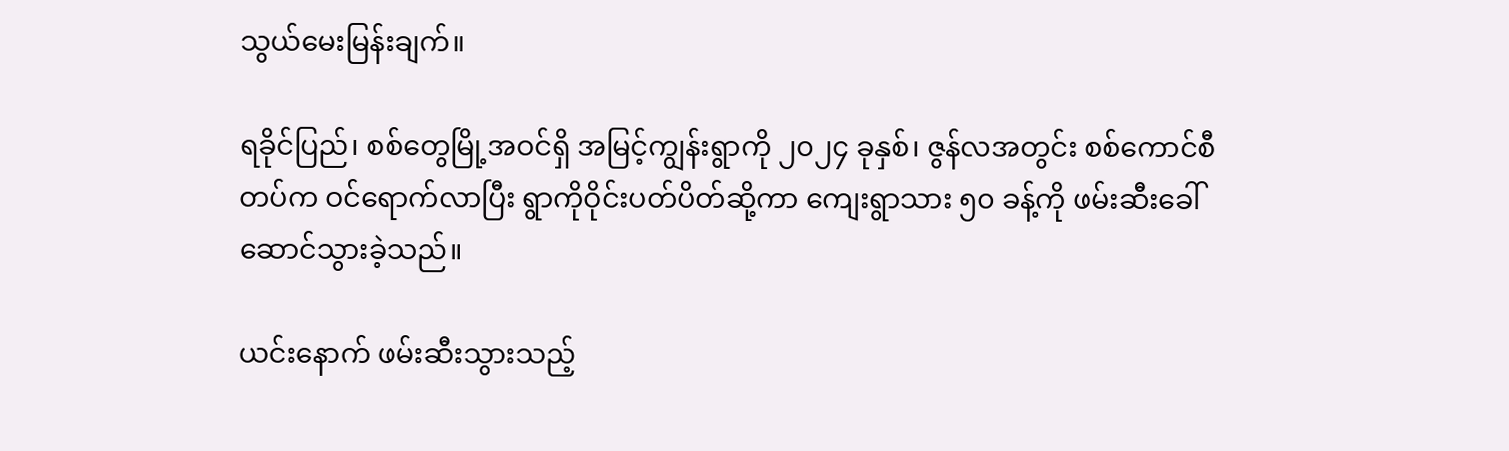သွယ်မေးမြန်းချက်။

ရခိုင်ပြည်၊ စစ်တွေမြို့အဝင်ရှိ အမြင့်ကျွန်းရွာကို ၂၀၂၄ ခုနှစ်၊ ဇွန်လအတွင်း စစ်ကောင်စီတပ်က ဝင်ရောက်လာပြီး ရွာကိုဝိုင်းပတ်ပိတ်ဆို့ကာ ကျေးရွာသား ၅၀ ခန့်ကို ဖမ်းဆီးခေါ်ဆောင်သွားခဲ့သည်။

ယင်းနောက် ဖမ်းဆီးသွားသည့်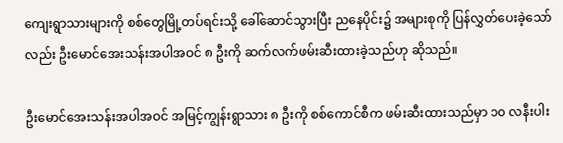ကျေးရွာသားများကို စစ်တွေမြို့တပ်ရင်းသို့ ခေါ်ဆောင်သွားပြီး ညနေပိုင်း၌ အများစုကို ပြန်လွှတ်ပေးခဲ့သော်လည်း ဦးမောင်အေးသန်းအပါအဝင် ၈ ဦးကို ဆက်လက်ဖမ်းဆီးထားခဲ့သည်ဟု ဆိုသည်။

ဦးမောင်အေးသန်းအပါအဝင် အမြင့်ကျွန်းရွာသား ၈ ဦးကို စစ်ကောင်စီက ဖမ်းဆီးထားသည်မှာ ၁၀ လနီးပါး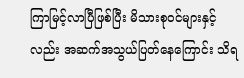ကြာမြင့်လာပြီဖြစ်ပြီး မိသားစုဝင်များနှင့်လည်း အဆက်အသွယ်ပြတ်နေကြောင်း သိရ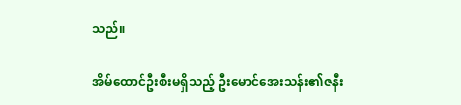သည်။

အိမ်ထောင်ဦးစီးမရှိသည့် ဦးမောင်အေးသန်း၏ဇနီး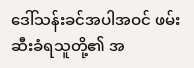ဒေါ်သန်းခင်အပါအဝင် ဖမ်းဆီးခံရသူတို့၏ အ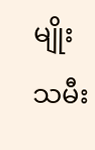မျိုးသမီး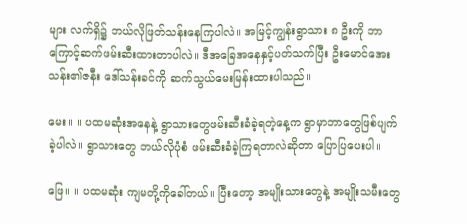များ လက်ရှိ၌ ဘယ်လိုဖြတ်သန်းနေကြပါလဲ။ အမြင့်ကျွန်းရွာသား ၈ ဦးကို ဘာကြောင့်ဆက်ဖမ်းဆီးထားတာပါလဲ။ ဒီအခြေအနေနှင့်ပတ်သက်ပြီး ဦးမောင်အေးသန်း၏ဇနီး ဒေါ်သန်းခင်ကို ဆက်သွယ်မေးမြန်းထားပါသည်။

မေး။ ။ ပထမဆုံးအနေနဲ့ ရွာသားတွေဖမ်းဆီးခံခဲ့ရတဲ့နေ့က ရွာမှာဘာတွေဖြစ်ပျက်ခဲ့ပါလဲ။ ရွာသားတွေ ဘယ်လိုပုံစံ ဖမ်းဆီးခံခဲ့ကြရတာလဲဆိုတာ ပြောပြပေးပါ။

ဖြေ။ ။ ပထမဆုံး ကျမတို့ကိုခေါ်တယ်။ ပြီးတော့ အမျိုးသားတွေနဲ့ အမျိုးသမီးတွေ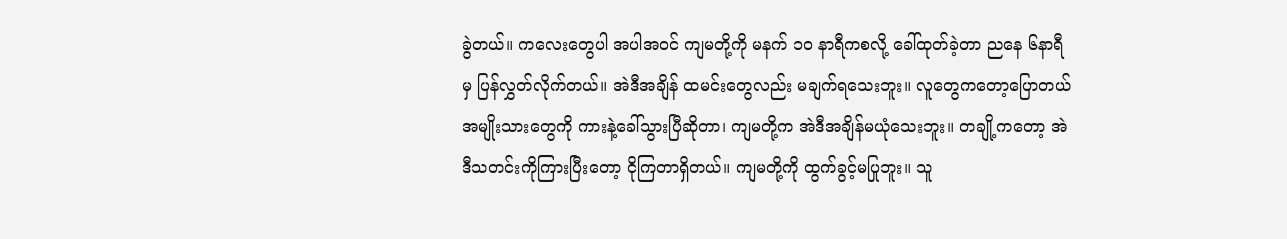ခွဲတယ်။ ကလေးတွေပါ အပါအဝင် ကျမတို့ကို မနက် ၁၀ နာရီကစလို့ ခေါ်ထုတ်ခဲ့တာ ညနေ ၆နာရီမှ ပြန်လွှတ်လိုက်တယ်။ အဲဒီအချိန် ထမင်းတွေလည်း မချက်ရသေးဘူး။ လူတွေကတော့ပြောတယ် အမျိုးသားတွေကို ကားနဲ့ခေါ်သွားပြီဆိုတာ၊ ကျမတို့က အဲဒီအချိန်မယုံသေးဘူး။ တချို့ကတော့ အဲဒီသတင်းကိုကြားပြီးတော့ ငိုကြတာရှိတယ်။ ကျမတို့ကို ထွက်ခွင့်မပြုဘူး။ သူ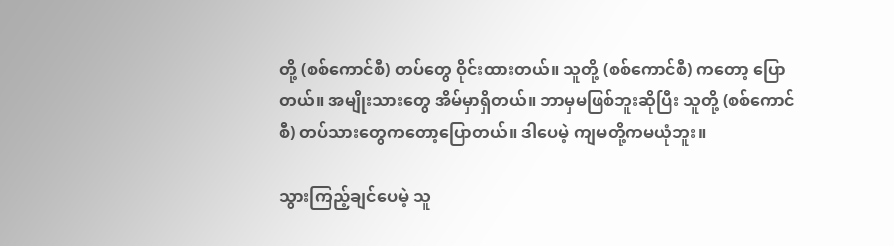တို့ (စစ်ကောင်စီ) တပ်တွေ ဝိုင်းထားတယ်။ သူတို့ (စစ်ကောင်စီ) ကတော့ ပြောတယ်။ အမျိုးသားတွေ အိမ်မှာရှိတယ်။ ဘာမှမဖြစ်ဘူးဆိုပြီး သူတို့ (စစ်ကောင်စီ) တပ်သားတွေကတော့ပြောတယ်။ ဒါပေမဲ့ ကျမတို့ကမယုံဘူး။

သွားကြည့်ချင်ပေမဲ့ သူ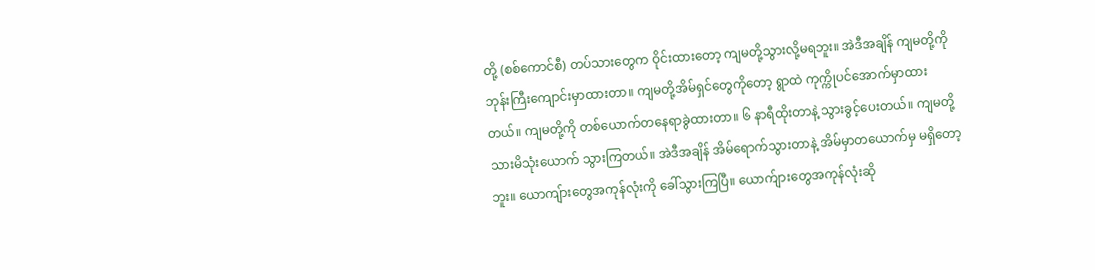တို့ (စစ်ကောင်စီ) တပ်သားတွေက ဝိုင်းထားတော့ ကျမတို့သွားလို့မရဘူး။ အဲဒီအချိန် ကျမတို့ကို ဘုန်းကြီးကျောင်းမှာထားတာ။ ကျမတို့အိမ်ရှင်တွေကိုတော့ ရွာထဲ ကုက္ကိုပင်အောက်မှာထားတယ်။ ကျမတို့ကို တစ်ယောက်တနေရာခွဲထားတာ။ ၆ နာရီထိုးတာနဲ့ သွားခွင့်ပေးတယ်။ ကျမတို့ သားမိသုံးယောက် သွားကြတယ်။ အဲဒီအချိန် အိမ်ရောက်သွားတာနဲ့ အိမ်မှာတယောက်မှ မရှိတော့ဘူး။ ယောကျ်ားတွေအကုန်လုံးကို ခေါ်သွားကြပြီ။ ယောက်ျားတွေအကုန်လုံးဆို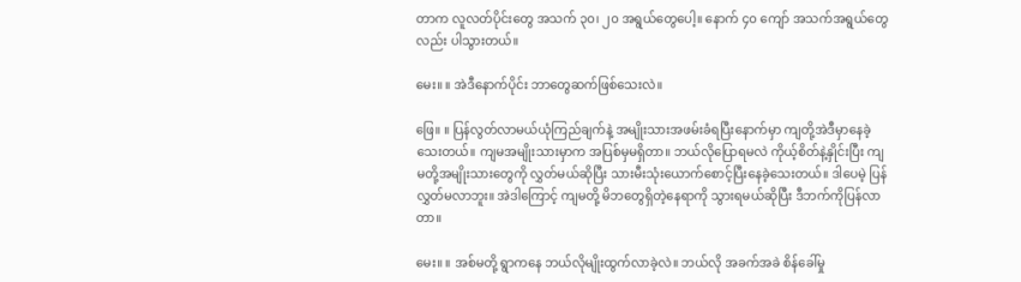တာက လူလတ်ပိုင်းတွေ အသက် ၃၀၊ ၂၀ အရွယ်တွေပေါ့။ နောက် ၄၀ ကျော် အသက်အရွယ်တွေလည်း ပါသွားတယ်။

မေး။ ။ အဲဒီနောက်ပိုင်း ဘာတွေဆက်ဖြစ်သေးလဲ။

ဖြေ။ ။ ပြန်လွတ်လာမယ်ယုံကြည်ချက်နဲ့ အမျိုးသားအဖမ်းခံရပြီးနောက်မှာ ကျတို့အဲဒီမှာနေခဲ့သေးတယ်။ ကျမအမျိုးသားမှာက အပြစ်မှမရှိတာ။ ဘယ်လိုပြောရမလဲ ကိုယ့်စိတ်နဲ့နှိုင်းပြီး ကျမတို့အမျိုးသားတွေကို လွှတ်မယ်ဆိုပြီး သားမီးသုံးယောက်စောင့်ပြီးနေခဲ့သေးတယ်။ ဒါပေမဲ့ ပြန်လွှတ်မလာဘူး။ အဲဒါကြောင့် ကျမတို့ မိဘတွေရှိတဲ့နေရာကို သွားရမယ်ဆိုပြီး ဒီဘက်ကိုပြန်လာတာ။

မေး။ ။ အစ်မတို့ ရွာကနေ ဘယ်လိုမျိုးထွက်လာခဲ့လဲ။ ဘယ်လို အခက်အခဲ စိန်ခေါ်မှု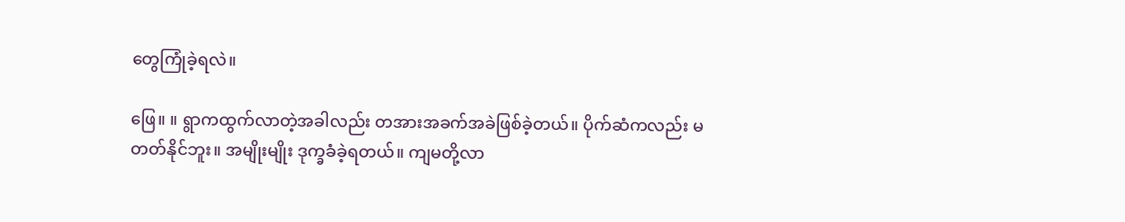တွေကြုံခဲ့ရလဲ။

ဖြေ။ ။ ရွာကထွက်လာတဲ့အခါလည်း တအားအခက်အခဲဖြစ်ခဲ့တယ်။ ပိုက်ဆံကလည်း မတတ်နိုင်ဘူး။ အမျိုးမျိုး ဒုက္ခခံခဲ့ရတယ်။ ကျမတို့လာ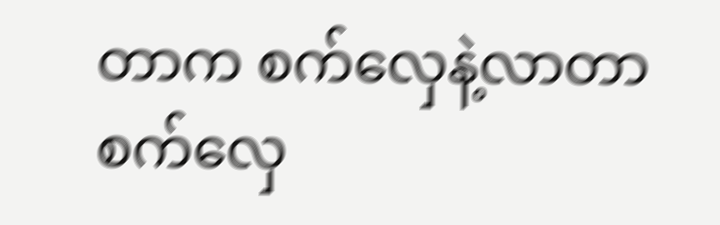တာက စက်လှေနဲ့လာတာ စက်လှေ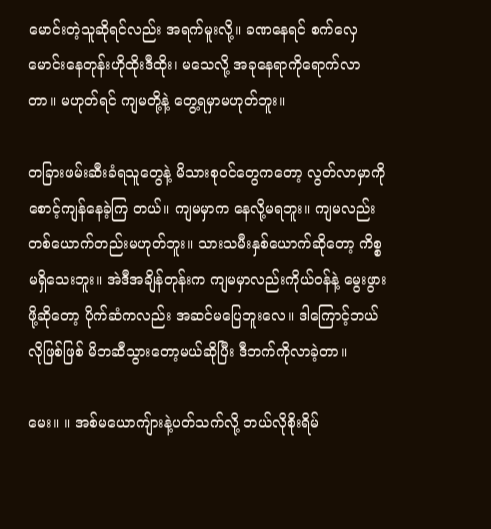မောင်းတဲ့သူဆိုရင်လည်း အရက်မူးလို့။ ခဏနေရင် စက်လှေမောင်းနေတုန်းဟိုထိုးဒီထိုး၊ မသေလို့ အခုနေရာကိုရောက်လာတာ။ မဟုတ်ရင် ကျမတို့နဲ့ တွေ့ရမှာမဟုတ်ဘူး။

တခြားဖမ်းဆီးခံရသူတွေနဲ့ မိသားစုဝင်တွေကတော့ လွတ်လာမှာကို စောင့်ကျန်နေခဲ့ကြ တယ်။ ကျမမှာက နေလို့မရဘူး။ ကျမလည်း တစ်ယောက်တည်းမဟုတ်ဘူး။ သားသမီးနှစ်ယောက်ဆိုတော့ ကိစ္စမရှိသေးဘူး။ အဲဒီအချိန်တုန်းက ကျမမှာလည်းကိုယ်ဝန်နဲ့ မွေးဖွားဖို့ဆိုတော့ ပိုက်ဆံကလည်း အဆင်မပြေဘူးလေ။ ဒါကြောင့်ဘယ်လိုဖြစ်ဖြစ် မိဘဆီသွားတော့မယ်ဆိုပြီး ဒီဘက်ကိုလာခဲ့တာ။

မေး။ ။ အစ်မယောကျ်ားနဲ့ပတ်သက်လို့ ဘယ်လိုစိုးရိမ်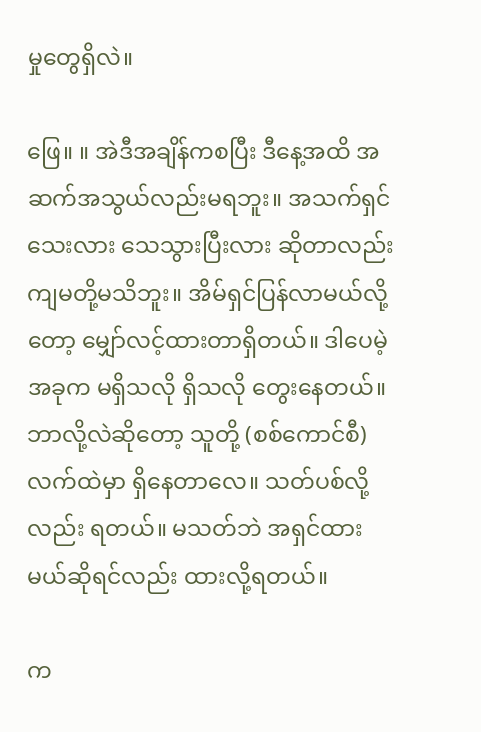မှုတွေရှိလဲ။

ဖြေ။ ။ အဲဒီအချိန်ကစပြီး ဒီနေ့အထိ အဆက်အသွယ်လည်းမရဘူး။ အသက်ရှင်သေးလား သေသွားပြီးလား ဆိုတာလည်း ကျမတို့မသိဘူး။ အိမ်ရှင်ပြန်လာမယ်လို့တော့ မျှော်လင့်ထားတာရှိတယ်။ ဒါပေမဲ့ အခုက မရှိသလို ရှိသလို တွေးနေတယ်။ ဘာလို့လဲဆိုတော့ သူတို့ (စစ်ကောင်စီ) လက်ထဲမှာ ရှိနေတာလေ။ သတ်ပစ်လို့လည်း ရတယ်။ မသတ်ဘဲ အရှင်ထားမယ်ဆိုရင်လည်း ထားလို့ရတယ်။

က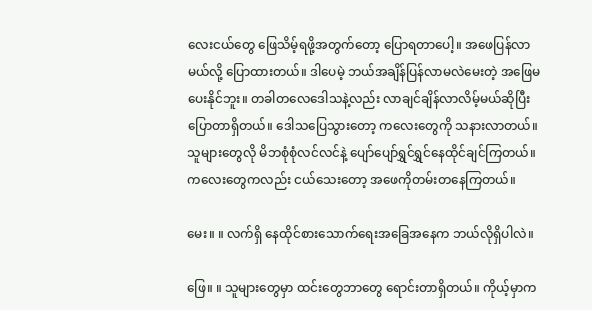လေးငယ်တွေ ဖြေသိမ့်ရဖို့အတွက်တော့ ပြောရတာပေါ့။ အဖေပြန်လာမယ်လို့ ပြောထားတယ်။ ဒါပေမဲ့ ဘယ်အချိန်ပြန်လာမလဲမေးတဲ့ အဖြေမပေးနိုင်ဘူး။ တခါတလေဒေါသနဲ့လည်း လာချင်ချိန်လာလိမ့်မယ်ဆိုပြီး ပြောတာရှိတယ်။ ဒေါသပြေသွားတော့ ကလေးတွေကို သနားလာတယ်။ သူများတွေလို မိဘစုံစုံလင်လင်နဲ့ ပျော်ပျော်ရွှင်ရွှင်နေထိုင်ချင်ကြတယ်။ ကလေးတွေကလည်း ငယ်သေးတော့ အဖေကိုတမ်းတနေကြတယ်။

မေး။ ။ လက်ရှိ နေထိုင်စားသောက်ရေးအခြေအနေက ဘယ်လိုရှိပါလဲ။

ဖြေ။ ။ သူများတွေမှာ ထင်းတွေဘာတွေ ရောင်းတာရှိတယ်။ ကိုယ့်မှာက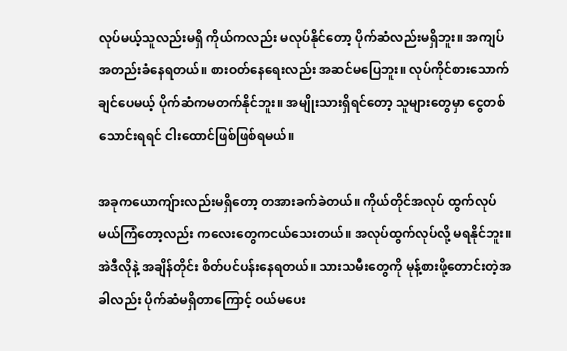လုပ်မယ့်သူလည်းမရှိ ကိုယ်ကလည်း မလုပ်နိုင်တော့ ပိုက်ဆံလည်းမရှိဘူး။ အကျပ်အတည်းခံနေရတယ်။ စားဝတ်နေရေးလည်း အဆင်မပြေဘူး။ လုပ်ကိုင်စားသောက်ချင်ပေမယ့် ပိုက်ဆံကမတက်နိုင်ဘူး။ အမျိုးသားရှိရင်တော့ သူများတွေမှာ ငွေတစ်သောင်းရရင် ငါးထောင်ဖြစ်ဖြစ်ရမယ်။

အခုကယောကျ်ားလည်းမရှိတော့ တအားခက်ခဲတယ်။ ကိုယ်တိုင်အလုပ် ထွက်လုပ်မယ်ကြံတော့လည်း ကလေးတွေကငယ်သေးတယ်။ အလုပ်ထွက်လုပ်လို့ မရနိုင်ဘူး။ အဲဒီလိုနဲ့ အချိန်တိုင်း စိတ်ပင်ပန်းနေရတယ်။ သားသမီးတွေကို မုန့်စားဖို့တောင်းတဲ့အခါလည်း ပိုက်ဆံမရှိတာကြောင့် ဝယ်မပေး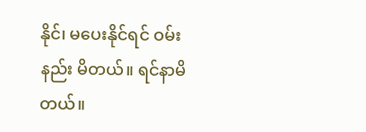နိုင်၊ မပေးနိုင်ရင် ဝမ်းနည်း မိတယ်။ ရင်နာမိတယ်။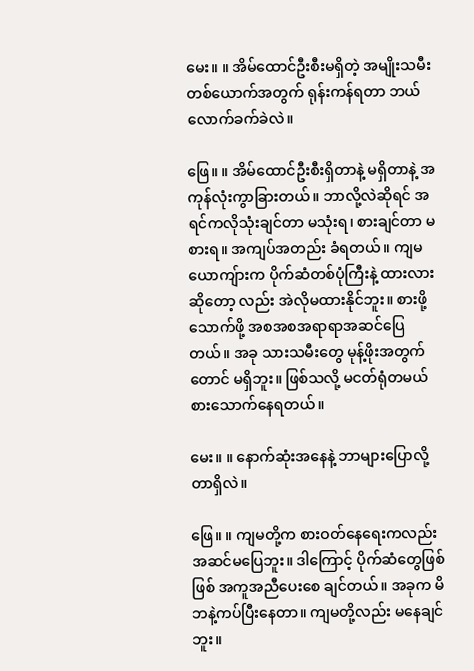မေး။ ။ အိမ်ထောင်ဦးစီးမရှိတဲ့ အမျိုးသမီးတစ်ယောက်အတွက် ရုန်းကန်ရတာ ဘယ်လောက်ခက်ခဲလဲ။

ဖြေ။ ။ အိမ်ထောင်ဦးစီးရှိတာနဲ့ မရှိတာနဲ့ အကုန်လုံးကွာခြားတယ်။ ဘာလို့လဲဆိုရင် အရင်ကလိုသုံးချင်တာ မသုံးရ၊ စားချင်တာ မစားရ။ အကျပ်အတည်း ခံရတယ်။ ကျမယောကျ်ားက ပိုက်ဆံတစ်ပုံကြီးနဲ့ ထားလားဆိုတော့ လည်း အဲလိုမထားနိုင်ဘူး။ စားဖို့သောက်ဖို့ အစအစအရာရာအဆင်ပြေတယ်။ အခု သားသမီးတွေ မုန့်ဖိုးအတွက် တောင် မရှိဘူး။ ဖြစ်သလို့ မငတ်ရုံတမယ် စားသောက်နေရတယ်။

မေး။ ။ နောက်ဆုံးအနေနဲ့ ဘာများပြောလို့တာရှိလဲ။

ဖြေ။ ။ ကျမတို့က စားဝတ်နေရေးကလည်း အဆင်မပြေဘူး။ ဒါကြောင့် ပိုက်ဆံတွေဖြစ်ဖြစ် အကူအညီပေးစေ ချင်တယ်။ အခုက မိဘနဲ့ကပ်ပြီးနေတာ။ ကျမတို့လည်း မနေချင်ဘူး။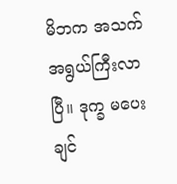မိဘက အသက်အရွယ်ကြီးလာပြီ။ ဒုက္ခ မပေးချင်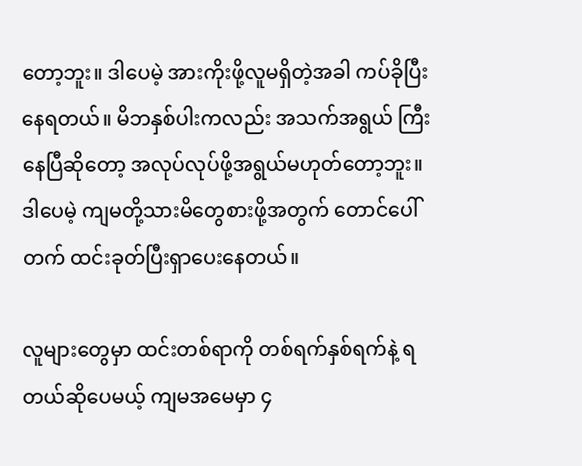တော့ဘူး။ ဒါပေမဲ့ အားကိုးဖို့လူမရှိတဲ့အခါ ကပ်ခိုပြီးနေရတယ်။ မိဘနှစ်ပါးကလည်း အသက်အရွယ် ကြီးနေပြီဆိုတော့ အလုပ်လုပ်ဖို့အရွယ်မဟုတ်တော့ဘူး။ ဒါပေမဲ့ ကျမတို့သားမိတွေစားဖို့အတွက် တောင်ပေါ် တက် ထင်းခုတ်ပြီးရှာပေးနေတယ်။

လူများတွေမှာ ထင်းတစ်ရာကို တစ်ရက်နှစ်ရက်နဲ့ ရတယ်ဆိုပေမယ့် ကျမအမေမှာ ၄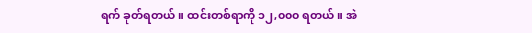ရက် ခုတ်ရတယ်။ ထင်းတစ်ရာကို ၁၂,၀၀၀ ရတယ်။ အဲ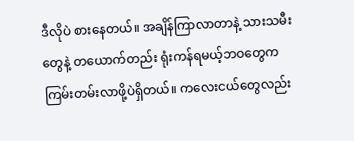ဒီလိုပဲ စားနေတယ်။ အချိန်ကြာလာတာနဲ့ သားသမီးတွေနဲ့ တယောက်တည်း ရုံးကန်ရမယ့်ဘဝတွေက ကြမ်းတမ်းလာဖို့ပဲရှိတယ်။ ကလေးငယ်တွေလည်း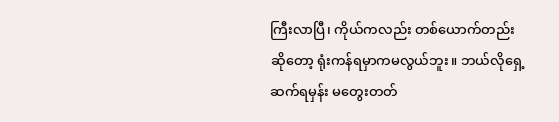ကြီးလာပြီ၊ ကိုယ်ကလည်း တစ်ယောက်တည်းဆိုတော့ ရုံးကန်ရမှာကမလွယ်ဘူး။ ဘယ်လိုရှေ့ဆက်ရမှန်း မတွေးတတ်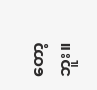တော့ဘူး။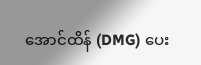အောင်ထိန် (DMG) ပေး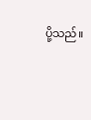ပို့သည်။